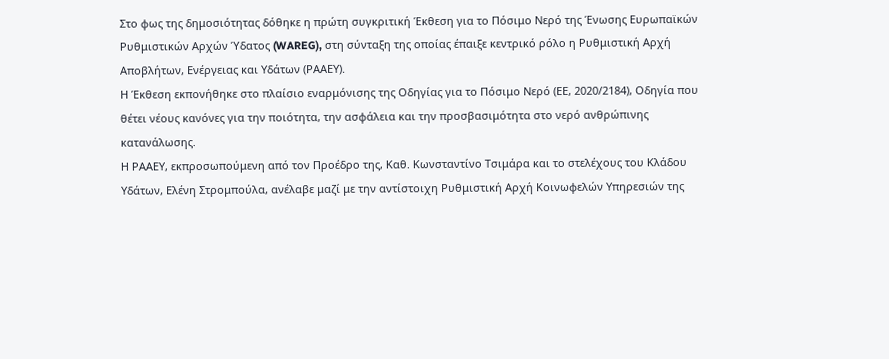Στο φως της δημοσιότητας δόθηκε η πρώτη συγκριτική Έκθεση για το Πόσιμο Νερό της Ένωσης Ευρωπαϊκών Ρυθμιστικών Αρχών Ύδατος (WAREG), στη σύνταξη της οποίας έπαιξε κεντρικό ρόλο η Ρυθμιστική Αρχή Αποβλήτων, Ενέργειας και Υδάτων (ΡΑΑΕΥ).
Η Έκθεση εκπονήθηκε στο πλαίσιο εναρμόνισης της Οδηγίας για το Πόσιμο Νερό (ΕΕ, 2020/2184), Οδηγία που θέτει νέους κανόνες για την ποιότητα, την ασφάλεια και την προσβασιμότητα στο νερό ανθρώπινης κατανάλωσης.
Η ΡΑΑΕΥ, εκπροσωπούμενη από τον Προέδρο της, Καθ. Κωνσταντίνο Τσιμάρα και το στελέχους του Κλάδου Υδάτων, Ελένη Στρομπούλα, ανέλαβε μαζί με την αντίστοιχη Ρυθμιστική Αρχή Κοινωφελών Υπηρεσιών της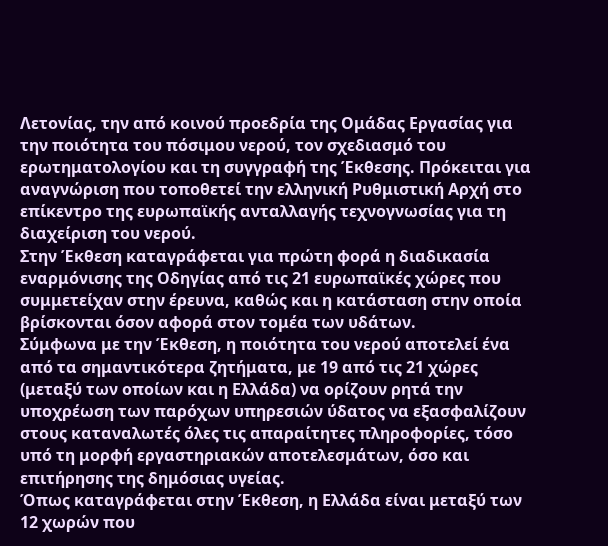Λετονίας, την από κοινού προεδρία της Ομάδας Εργασίας για την ποιότητα του πόσιμου νερού, τον σχεδιασμό του ερωτηματολογίου και τη συγγραφή της Έκθεσης. Πρόκειται για αναγνώριση που τοποθετεί την ελληνική Ρυθμιστική Αρχή στο επίκεντρο της ευρωπαϊκής ανταλλαγής τεχνογνωσίας για τη διαχείριση του νερού.
Στην Έκθεση καταγράφεται για πρώτη φορά η διαδικασία εναρμόνισης της Οδηγίας από τις 21 ευρωπαϊκές χώρες που συμμετείχαν στην έρευνα, καθώς και η κατάσταση στην οποία βρίσκονται όσον αφορά στον τομέα των υδάτων.
Σύμφωνα με την Έκθεση, η ποιότητα του νερού αποτελεί ένα από τα σημαντικότερα ζητήματα, με 19 από τις 21 χώρες (μεταξύ των οποίων και η Ελλάδα) να ορίζουν ρητά την υποχρέωση των παρόχων υπηρεσιών ύδατος να εξασφαλίζουν στους καταναλωτές όλες τις απαραίτητες πληροφορίες, τόσο υπό τη μορφή εργαστηριακών αποτελεσμάτων, όσο και επιτήρησης της δημόσιας υγείας.
Όπως καταγράφεται στην Έκθεση, η Ελλάδα είναι μεταξύ των 12 χωρών που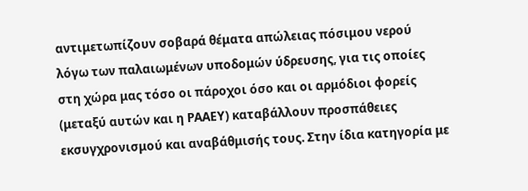αντιμετωπίζουν σοβαρά θέματα απώλειας πόσιμου νερού λόγω των παλαιωμένων υποδομών ύδρευσης, για τις οποίες στη χώρα μας τόσο οι πάροχοι όσο και οι αρμόδιοι φορείς (μεταξύ αυτών και η ΡΑΑΕΥ) καταβάλλουν προσπάθειες εκσυγχρονισμού και αναβάθμισής τους. Στην ίδια κατηγορία με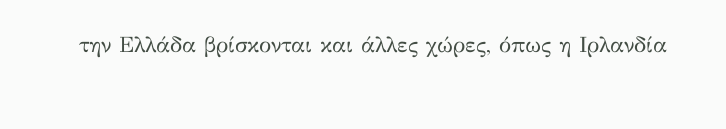την Ελλάδα βρίσκονται και άλλες χώρες, όπως η Ιρλανδία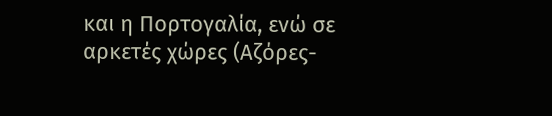και η Πορτογαλία, ενώ σε αρκετές χώρες (Αζόρες-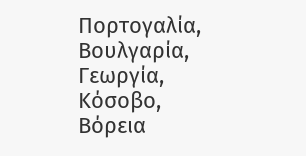Πορτογαλία, Βουλγαρία, Γεωργία, Κόσοβο, Βόρεια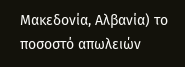Μακεδονία, Αλβανία) το ποσοστό απωλειών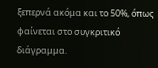ξεπερνά ακόμα και το 50%, όπως φαίνεται στο συγκριτικό διάγραμμα.